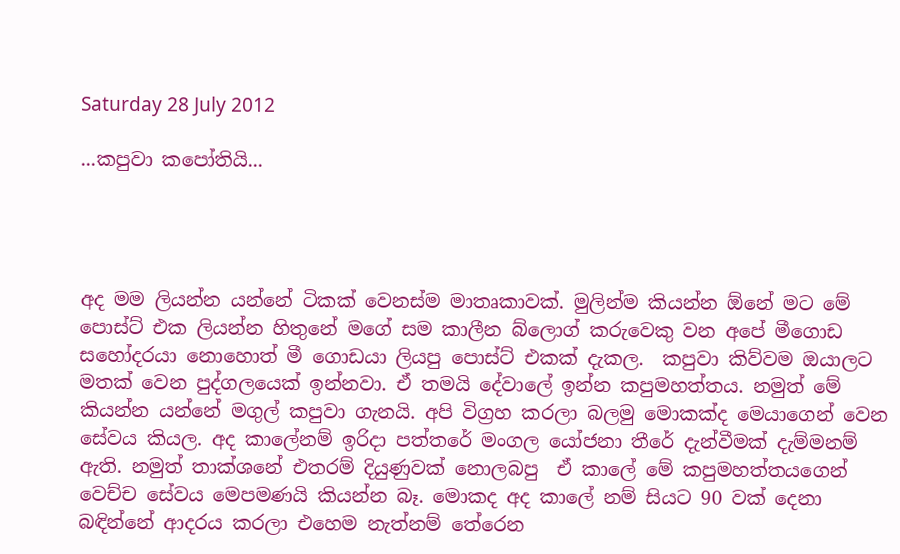Saturday 28 July 2012

...කපුවා කපෝතියි...




අද මම ලියන්න යන්නේ ටිකක් වෙනස්ම මාතෘකාවක්. මුලින්ම කියන්න ඕනේ මට මේ පොස්ට් එක ලියන්න හිතුනේ මගේ සම කාලීන බ්ලොග් කරුවෙකු වන අපේ මීගොඩ සහෝදරයා නොහොත් මී ගොඩයා ලියපු පොස්ට් එකක් දැකල.  කපුවා කිව්වම ඔයාලට මතක් වෙන පුද්ගලයෙක් ඉන්නවා. ඒ තමයි දේවාලේ ඉන්න කපුමහත්තය. නමුත් මේ කියන්න යන්නේ මගුල් කපුවා ගැනයි. අපි විග්‍රහ කරලා බලමු මොකක්ද මෙයාගෙන් වෙන සේවය කියල. අද කාලේනම් ඉරිදා පත්තරේ මංගල යෝජනා තීරේ දැන්වීමක් දැම්මනම් ඇති. නමුත් තාක්ශනේ එතරම් දියුණුවක් නොලබපු  ඒ කාලේ මේ කපුමහත්තයගෙන් වෙච්ච සේවය මෙපමණයි කියන්න බෑ. මොකද අද කාලේ නම් සියට 90 වක් දෙනා බඳින්නේ ආදරය කරලා එහෙම නැත්නම් තේරෙන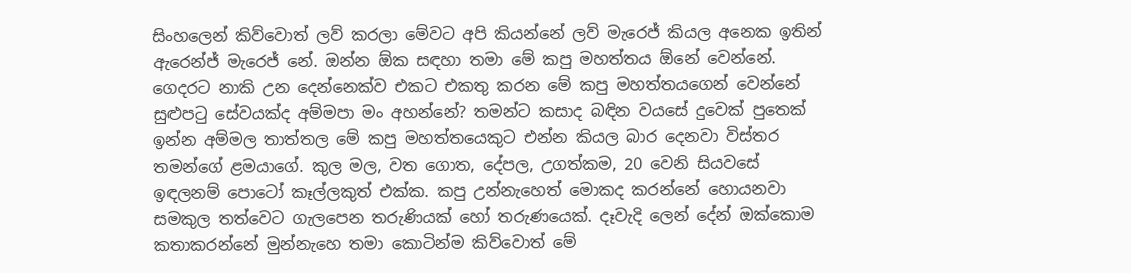සිංහලෙන් කිව්වොත් ලව් කරලා මේවට අපි කියන්නේ ලව් මැරෙජ් කියල අනෙක ඉතින් ඇරෙන්ජ් මැරෙජ් නේ. ඔන්න ඕක සඳහා තමා මේ කපු මහත්තය ඕනේ වෙන්නේ. ගෙදරට නාකි උන දෙන්නෙක්ව එකට එකතු කරන මේ කපු මහත්තයගෙන් වෙන්නේ සුළුපටු සේවයක්ද අම්මපා මං අහන්නේ? තමන්ට කසාද බඳින වයසේ දුවෙක් පුතෙක් ඉන්න අම්මල තාත්තල මේ කපු මහත්තයෙකුට එන්න කියල බාර දෙනවා විස්තර තමන්ගේ ළමයාගේ. කුල මල, වත ගොත, දේපල, උගත්කම, 20 වෙනි සියවසේ ඉඳලනම් පොටෝ කෑල්ලකුත් එක්ක. කපු උන්නැහෙත් මොකද කරන්නේ හොයනවා සමකුල තත්වෙට ගැලපෙන තරුණියක් හෝ තරුණයෙක්. දෑවැදි ලෙන් දේන් ඔක්කොම කතාකරන්නේ මුන්නැහෙ තමා කොටින්ම කිව්වොත් මේ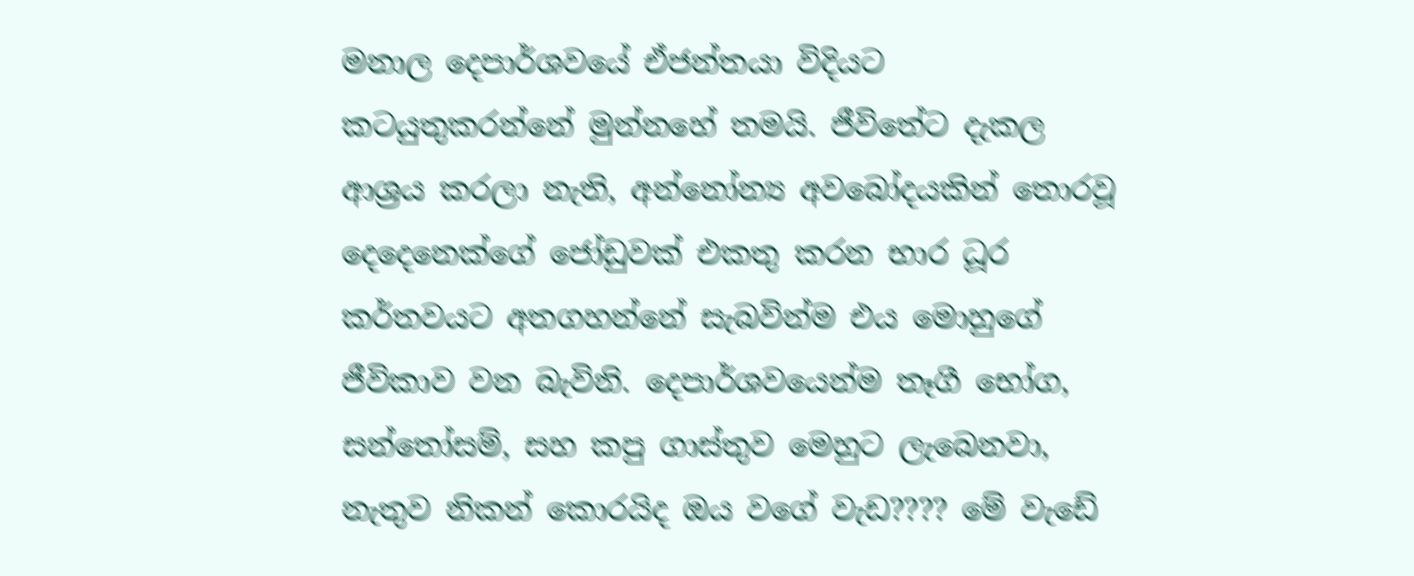මනාල දෙපාර්ශවයේ ඒජන්තයා විදියට කටයුතුකරන්නේ මුන්නහේ තමයි. ජීවිතේට දැකල ආශ්‍රය කරලා නැති, අන්නෝන්‍ය අවබෝදයකින් තොරවූ දෙදෙනෙක්ගේ ජෝඩුවක් එකතු කරන භාර ධූර කර්තවයට අතගහන්නේ සැබවින්ම එය මොහුගේ ජීවිකාව වන බැවිනි. දෙපාර්ශවයෙන්ම තෑගී භෝග, සන්තෝසම්, සහ කපු ගාස්තුව මෙහුට ලැබෙනවා, නැතුව නිකන් කොරයිද ඔය වගේ වැඩ???? මේ වැඩේ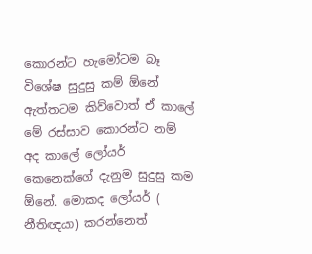කොරන්ට හැමෝටම බෑ විශේෂ සුදුසු කම් ඕනේ ඇත්තටම කිව්වොත් ඒ කාලේ මේ රස්සාව කොරන්ට නම් අද කාලේ ලෝයර් කෙනෙක්ගේ දැනුම සුදුසු කම ඕනේ. මොකද ලෝයර් ( නීතිඥයා) කරන්නෙත්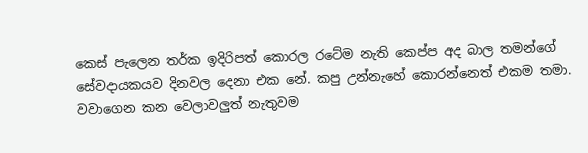කෙස් පැලෙන තර්ක ඉදිරිපත් කොරල රටේම නැති කෙප්ප අද බාල තමන්ගේ සේවදායකයව දිනවල දෙනා එක නේ. කපු උන්නැහේ කොරන්නෙත් එකම තමා. වවාගෙන කන වෙලාවලුත් නැතුවම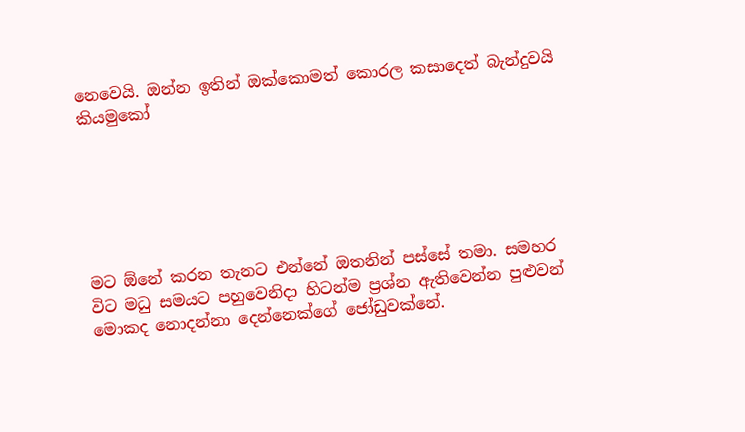නෙවෙයි. ඔන්න ඉතින් ඔක්කොමත් කොරල කසාදෙත් බැන්දුවයි කියමුකෝ






මට ඕනේ කරන තැනට එන්නේ ඔතනින් පස්සේ තමා. සමහර විට මධු සමයට පහුවෙනිදා හිටන්ම ප්‍රශ්න ඇතිවෙන්න පුළුවන් මොකද නොදන්නා දෙන්නෙක්ගේ ජෝඩුවක්නේ.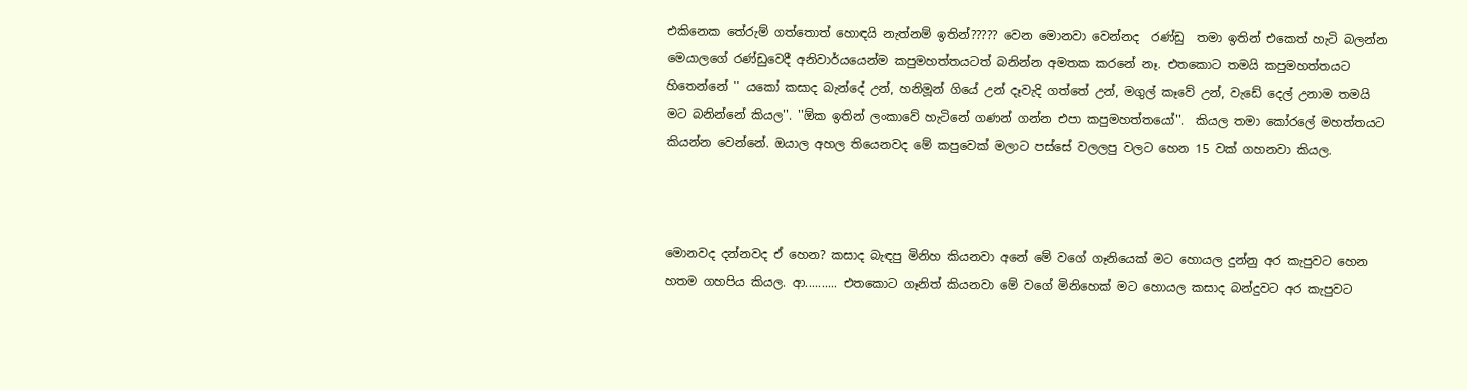එකිනෙක තේරුම් ගත්තොත් හොඳයි නැත්නම් ඉතින්????? වෙන මොනවා වෙන්නද  රණ්ඩු  තමා ඉතින් එකෙත් හැටි බලන්න මෙයාලගේ රණ්ඩුවෙදී අනිවාර්යයෙන්ම කපුමහත්තයටත් බනින්න අමතක කරනේ නෑ. එතකොට තමයි කපුමහත්තයට හිතෙන්නේ '' යකෝ කසාද බැන්දේ උන්, හනිමූන් ගියේ උන් දෑවැදි ගත්තේ උන්, මගුල් කෑවේ උන්, වැඩේ දෙල් උනාම තමයි මට බනින්නේ කියල''. ''ඕක ඉතින් ලංකාවේ හැටිනේ ගණන් ගන්න එපා කපුමහත්තයෝ''.  කියල තමා කෝරලේ මහත්තයට කියන්න වෙන්නේ. ඔයාල අහල තියෙනවද මේ කපුවෙක් මලාට පස්සේ වලලපු වලට හෙන 15 වක් ගහනවා කියල.



මොනවද දන්නවද ඒ හෙන? කසාද බැඳපු මිනිහ කියනවා අනේ මේ වගේ ගෑනියෙක් මට හොයල දුන්නු අර කැපුවට හෙන හතම ගහපිය කියල. ආ.......... එතකොට ගෑනිත් කියනවා මේ වගේ මිනිහෙක් මට හොයල කසාද බන්දුවට අර කැපුවට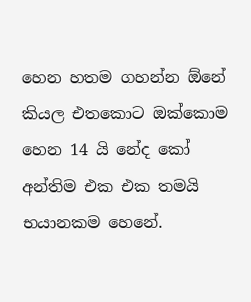හෙන හතම ගහන්න ඕනේ කියල එතකොට ඔක්කොම හෙන 14 යි නේද කෝ අන්තිම එක එක තමයි භයානකම හෙනේ.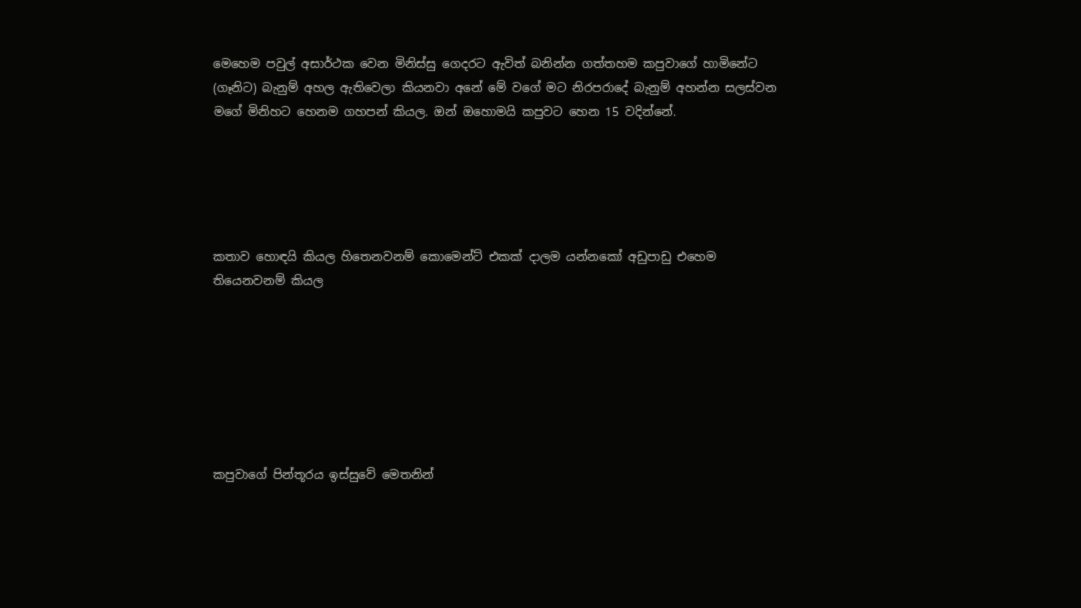මෙහෙම පවුල් අසාර්ථක වෙන මිනිස්සු ගෙදරට ඇවිත් බනින්න ගත්තහම කපුවාගේ හාමිනේට (ගෑනිට) බැනුම් අහල ඇතිවෙලා කියනවා අනේ මේ වගේ මට නිරපරාදේ බැනුම් අහන්න සලස්වන මගේ මිනිහට හෙනම ගහපන් කියල. ඔන් ඔහොමයි කපුවට හෙන 15 වදින්නේ.





කතාව හොඳයි කියල හිතෙනවනම් කොමෙන්ට් එකක් දාලම යන්නකෝ අඩුපාඩු එහෙම තියෙනවනම් කියල







කපුවාගේ පින්තූරය ඉස්සුවේ මෙතනින්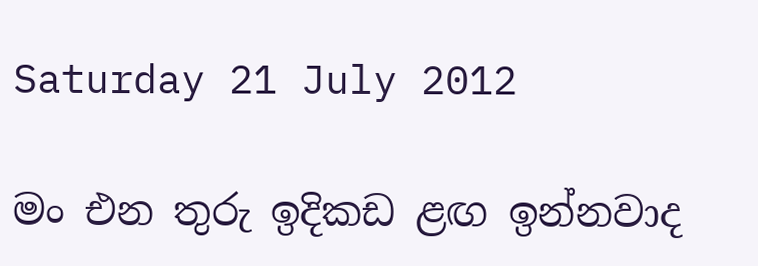Saturday 21 July 2012

මං එන තුරු ඉදිකඩ ළඟ ඉන්නවාද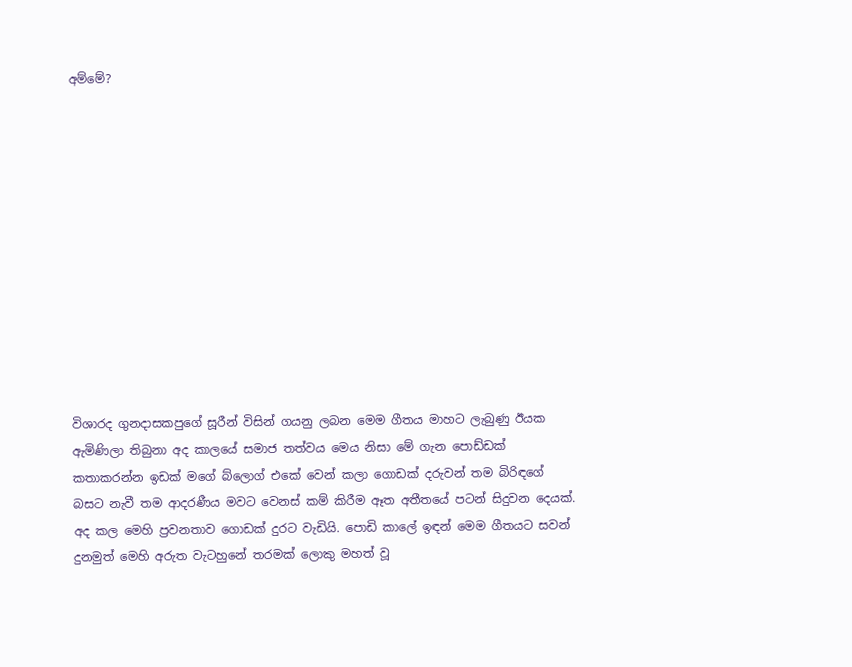අම්මේ?












විශාරද ගුනදාසකපුගේ සූරීන් විසින් ගයනු ලබන මෙම ගීතය මාහට ලැබුණු ඊයක ඇමිණිලා තිබුනා අද කාලයේ සමාජ තත්වය මෙය නිසා මේ ගැන පොඩ්ඩක් කතාකරන්න ඉඩක් මගේ බ්ලොග් එකේ වෙන් කලා ගොඩක් දරුවන් තම බිරිඳගේ බසට නැවී තම ආදරණීය මවට වෙනස් කම් කිරීම ඈත අතීතයේ පටන් සිදුවන දෙයක්. අද කල මෙහි ප්‍රවනතාව ගොඩක් දුරට වැඩියි. පොඩි කාලේ ඉඳන් මෙම ගීතයට සවන් දුනමුත් මෙහි අරුත වැටහුනේ තරමක් ලොකු මහත් වූ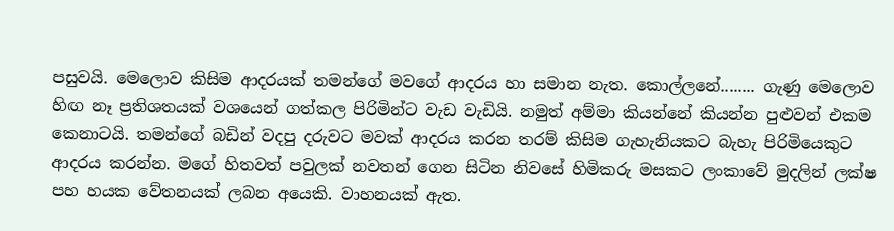පසුවයි. මෙලොව කිසිම ආදරයක් තමන්ගේ මවගේ ආදරය හා සමාන නැත. කොල්ලනේ........ ගැණු මෙලොව හිඟ නෑ ප්‍රතිශතයක් වශයෙන් ගත්කල පිරිමින්ට වැඩ වැඩියි. නමුත් අම්මා කියන්නේ කියන්න පුළුවන් එකම කෙනාටයි. තමන්ගේ බඩින් වදපු දරුවට මවක් ආදරය කරන තරම් කිසිම ගැහැනියකට බැහැ පිරිමියෙකුට ආදරය කරන්න. මගේ හිතවත් පවුලක් නවතන් ගෙන සිටින නිවසේ හිමිකරු මසකට ලංකාවේ මුදලින් ලක්ෂ පහ හයක වේතනයක් ලබන අයෙකි. වාහනයක් ඇත.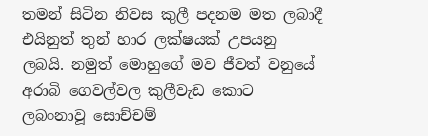තමන් සිටින නිවස කුලී පදනම මත ලබාදී එයිනුත් තුන් හාර ලක්ෂයක් උපයනු ලබයි. නමුත් මොහුගේ මව ජීවත් වනුයේ අරාබි ගෙවල්වල කුලීවැඩ කොට ලබංනාවූ සොච්චම්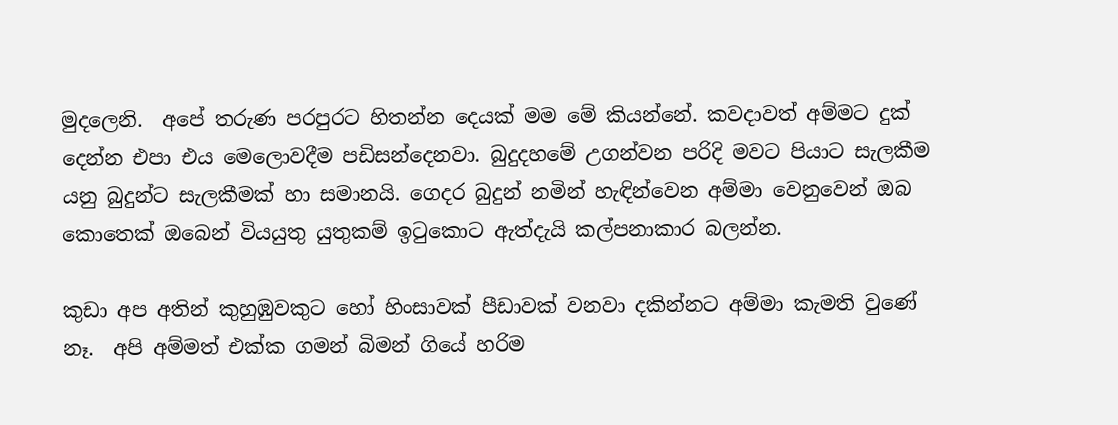මුදලෙනි.  අපේ තරුණ පරපුරට හිතන්න දෙයක් මම මේ කියන්නේ. කවදාවත් අම්මට දුක් දෙන්න එපා එය මෙලොවදීම පඩිසන්දෙනවා. බුදුදහමේ උගන්වන පරිදි මවට පියාට සැලකීම යනු බුදුන්ට සැලකීමක් හා සමානයි. ගෙදර බුදුන් නමින් හැඳින්වෙන අම්මා වෙනුවෙන් ඔබ කොතෙක් ඔබෙන් වියයුතු යුතුකම් ඉටුකොට ඇත්දැයි කල්පනාකාර බලන්න.

කුඩා අප අතින් කුහුඹුවකුට හෝ හිංසාවක් පීඩාවක් වනවා දකින්නට අම්මා කැමති වුණේ නෑ.  අපි අම්මත් එක්ක ගමන් බිමන් ගියේ හරිම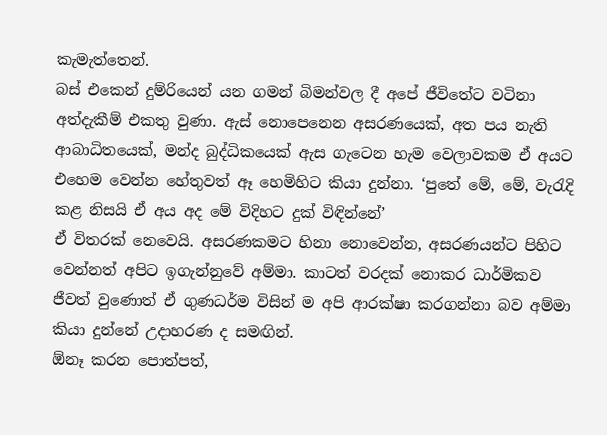කැමැත්තෙන්.
බස් එකෙන් දුම්රියෙන් යන ගමන් බිමන්වල දී අපේ ජීවිතේට වටිනා අත්දැකීම් එකතු වුණා. ඇස් නොපෙනෙන අසරණයෙක්, අත පය නැති ආබාධිතයෙක්, මන්ද බුද්ධිකයෙක් ඇස ගැටෙන හැම වෙලාවකම ඒ අයට එහෙම වෙන්න හේතුවත් ඈ හෙමිහිට කියා දුන්නා. ‘පුතේ මේ, මේ, වැරැදි කළ නිසයි ඒ අය අද මේ විදිහට දුක් විඳින්නේ’
ඒ විතරක් නෙවෙයි. අසරණකමට හිනා නොවෙන්න, අසරණයන්ට පිහිට වෙන්නත් අපිට ඉගැන්නුවේ අම්මා. කාටත් වරදක් නොකර ධාර්මිකව ජීවත් වුණොත් ඒ ගුණධර්ම විසින් ම අපි ආරක්ෂා කරගන්නා බව අම්මා කියා දුන්නේ උදාහරණ ද සමඟින්.
ඕනෑ කරන පොත්පත්,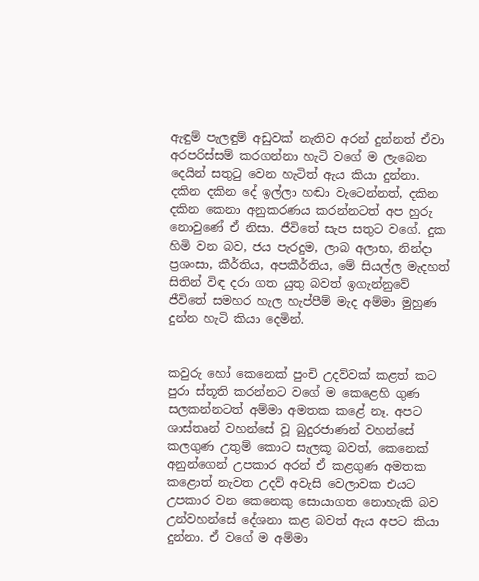ඇඳුම් පැලඳුම් අඩුවක් නැතිව අරන් දුන්නත් ඒවා අරපරිස්සම් කරගන්නා හැටි වගේ ම ලැබෙන දෙයින් සතුටු වෙන හැටිත් ඇය කියා දුන්නා. දකින දකින දේ ඉල්ලා හඬා වැටෙන්නත්, දකින දකින කෙනා අනුකරණය කරන්නටත් අප හුරු නොවුණේ ඒ නිසා. ජීවිතේ සැප සතුට වගේ. දුක හිමි වන බව, ජය පැරදුම, ලාබ අලාභ, නින්දා ප්‍රශංසා, කීර්තිය, අපකීර්තිය, මේ සියල්ල මැදහත් සිතින් විඳ දරා ගත යුතු බවත් ඉගැන්නුවේ ජීවිතේ සමහර හැල හැප්පීම් මැද අම්මා මුහුණ දුන්න හැටි කියා දෙමින්.


කවුරු හෝ කෙනෙක් පුංචි උදව්වක් කළත් කට පුරා ස්තූති කරන්නට වගේ ම කෙළෙහි ගුණ සලකන්නටත් අම්මා අමතක කළේ නෑ. අපට ශාස්තෘන් වහන්සේ වූ බුදුරජාණන් වහන්සේ කලගුණ උතුම් කොට සැලකූ බවත්, කෙනෙක් අනුන්ගෙන් උපකාර අරන් ඒ කළගුණ අමතක කළොත් නැවත උදව් අවැසි වෙලාවක එයට උපකාර වන කෙනෙකු සොයාගත නොහැකි බව උන්වහන්සේ දේශනා කළ බවත් ඇය අපට කියා දුන්නා. ඒ වගේ ම අම්මා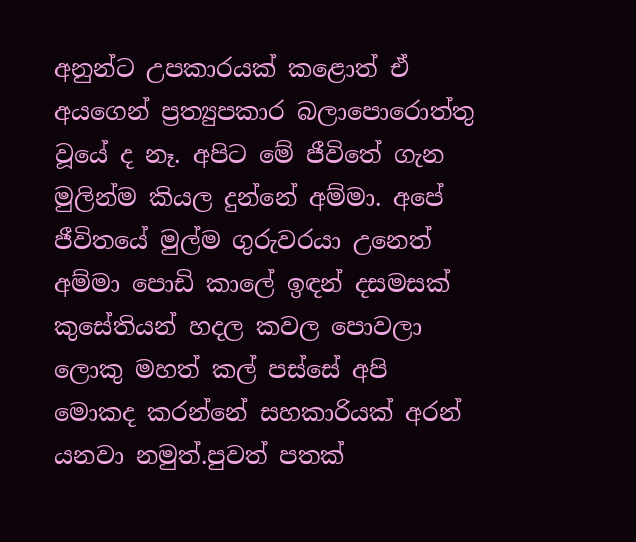අනුන්ට උපකාරයක් කළොත් ඒ අයගෙන් ප්‍රත්‍යුපකාර බලාපොරොත්තු වූයේ ද නෑ. අපිට මේ ජීවිතේ ගැන මුලින්ම කියල දුන්නේ අම්මා. අපේ ජීවිතයේ මුල්ම ගුරුවරයා උනෙත් අම්මා පොඩි කාලේ ඉඳන් දසමසක් කුසේතියන් හදල කවල පොවලා ලොකු මහත් කල් පස්සේ අපි  මොකද කරන්නේ සහකාරියක් අරන් යනවා නමුත්.පුවත් පතක්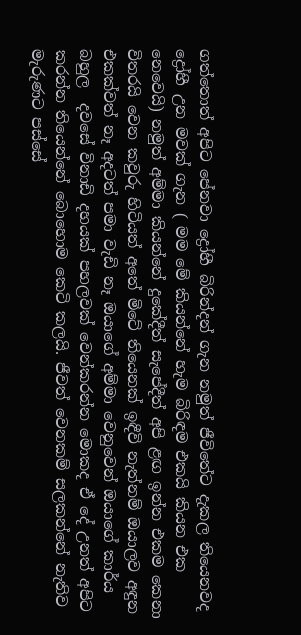ගත්තොත් අපිට පේනවා ද්‍රෝහී බිරින්දන් ගැන නමුත් ජීවිතේට දැකල තියෙනවද ද්‍රෝහී උන මවක් ගැන ( මම මේ කියන්නේ හැම බිරිඳම එකයි කියන එක නෙවෙයි) නමුත් අම්මා කියන්නේ දුකේදීත් සැපේදීත් අපි ළඟ ඉන්න එකම කෙනා විතරයි වෙන කවුරු හිටියත් අතේ මිටේ තියෙනක් ඉඳීවි නැත්නම් ඔයාලව අඳුන එකක්වත් නෑ අදටත් පමා වැඩි නෑ ඔයාගේ අම්මා වෙනුවෙන් ඔයාගේ කාර්ය බහුල  දවසේ විනාඩි දහයක් පහලවක් වෙන්කරන්න මොකද ඒ දේ උනත් අපිට කරන්න තියෙන්නේ බොහොම කෙටි කලයි. ජීවත් වෙනකම් සලකන්නේ නැතිව මැරුණට පස්සේ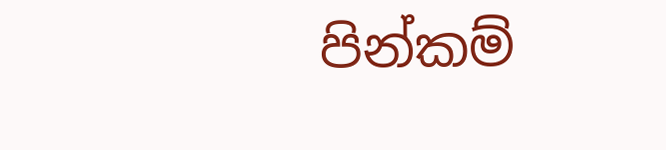පින්කම්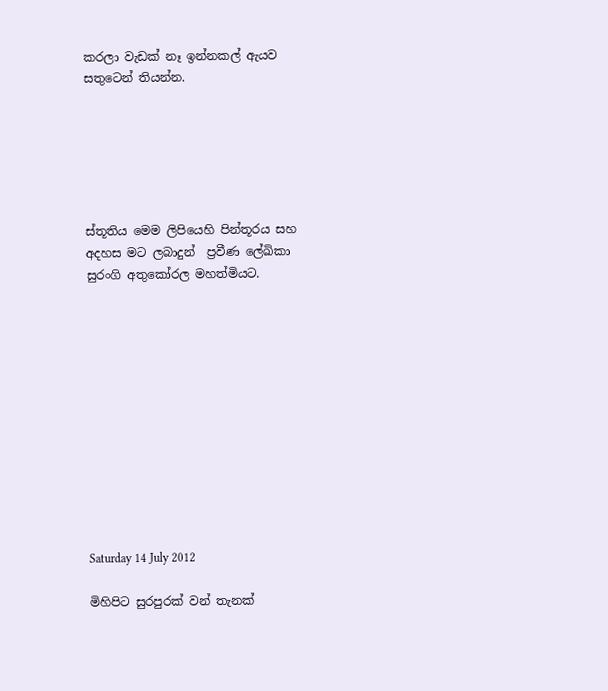කරලා වැඩක් නෑ ඉන්නකල් ඇයව සතුටෙන් තියන්න.






ස්තූතිය මෙම ලිපියෙහි පින්තූරය සහ අදහස මට ලබාදුන්  ප්‍රවීණ ලේඛිකා සුරංගි අතුකෝරල මහත්මියට.












Saturday 14 July 2012

මිහිපිට සුරපුරක් වන් තැනක්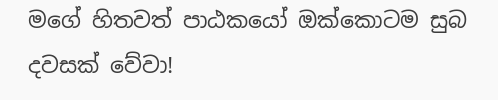මගේ හිතවත් පාඨකයෝ ඔක්කොටම සුබ දවසක් වේවා!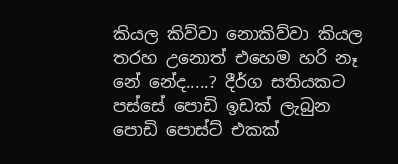කියල කිව්වා නොකිව්වා කියල තරහ උනොත් එහෙම හරි නෑ නේ නේද.....? දීර්ග සතියකට පස්සේ පොඩි ඉඩක් ලැබුන පොඩි පොස්ට් එකක්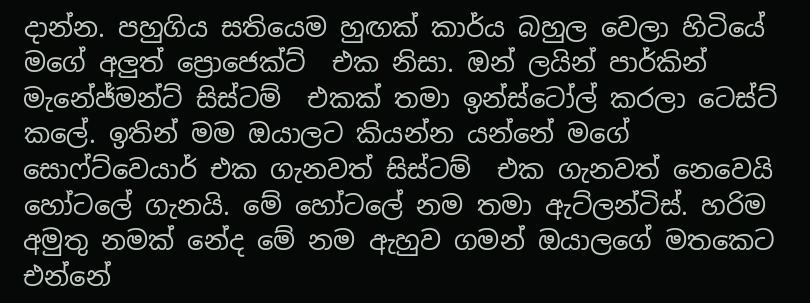දාන්න. පහුගිය සතියෙම හුඟක් කාර්ය බහුල වෙලා හිටියේ මගේ අලුත් ප්‍රොජෙක්ට්  එක නිසා. ඔන් ලයින් පාර්කින් මැනේජ්මන්ට් සිස්ටම්  එකක් තමා ඉන්ස්ටෝල් කරලා ටෙස්ට් කලේ. ඉතින් මම ඔයාලට කියන්න යන්නේ මගේ සොෆ්ට්වෙයාර් එක ගැනවත් සිස්ටම්  එක ගැනවත් නෙවෙයි හෝටලේ ගැනයි. මේ හෝටලේ නම තමා ඇට්ලන්ටිස්. හරිම අමුතු නමක් නේද මේ නම ඇහුව ගමන් ඔයාලගේ මතකෙට එන්නේ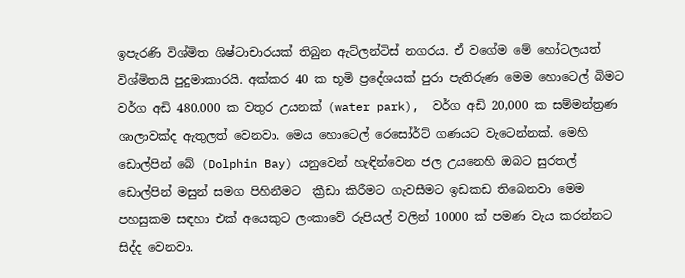ඉපැරණි විශ්මිත ශිෂ්ටාචාරයක් තිබුන ඇට්ලන්ටිස් නගරය. ඒ වගේම මේ හෝටලයත් විශ්මිතයි පුදුමාකාරයි. අක්කර 40 ක භූමි ප්‍රදේශයක් පුරා පැතිරුණ මෙම හොටෙල් බිමට වර්ග අඩි 480.000 ක වතුර උයනක් (water park),  වර්ග අඩි 20,000 ක සම්මන්ත්‍රණ ශාලාවක්ද ඇතුලත් වෙනවා. මෙය හොටෙල් රෙසෝර්ට් ගණයට වැටෙන්නක්. මෙහි ඩොල්පින් බේ (Dolphin Bay) යනුවෙන් හැඳින්වෙන ජල උයනෙහි ඔබට සුරතල් ඩොල්පින් මසුන් සමග පිහිනීමට  ක්‍රීඩා කිරීමට ගැවසීමට ඉඩකඩ තිබෙනවා මෙම පහසුකම සඳහා එක් අයෙකුට ලංකාවේ රුපියල් වලින් 10000 ක් පමණ වැය කරන්නට සිද්ද වෙනවා.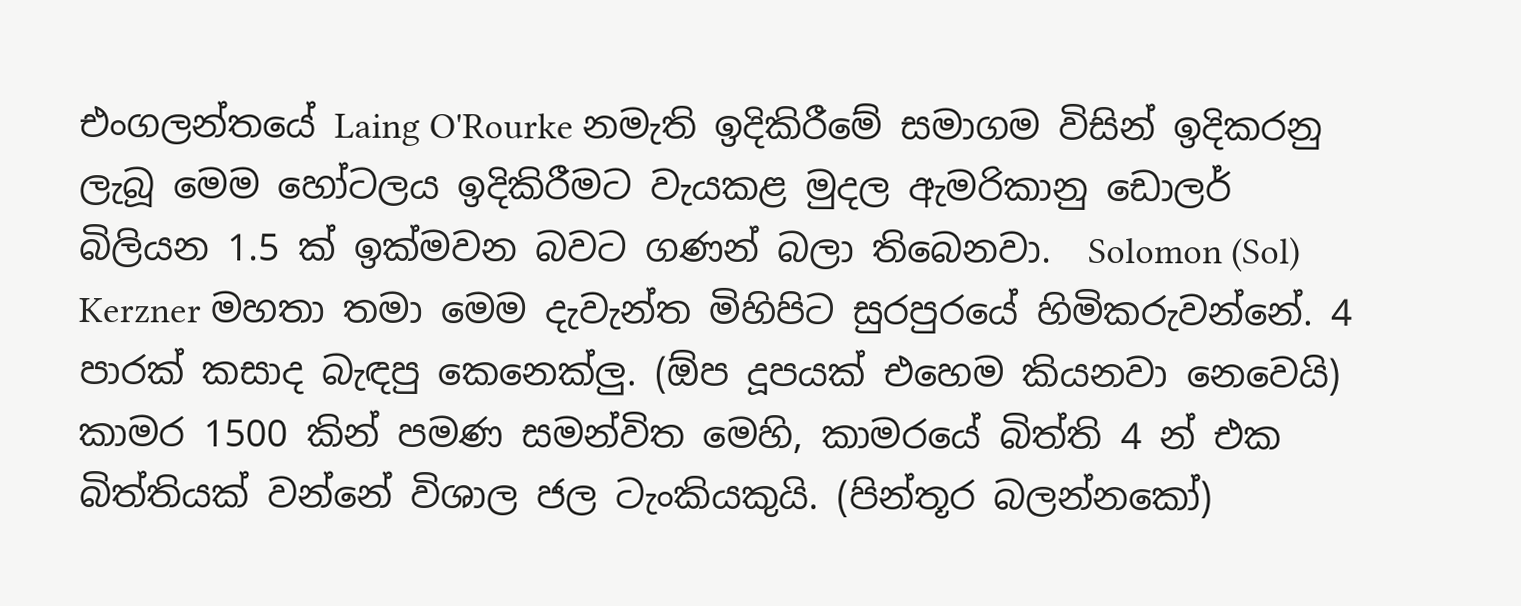එංගලන්තයේ Laing O'Rourke නමැති ඉදිකිරීමේ සමාගම විසින් ඉදිකරනු ලැබූ මෙම හෝටලය ඉදිකිරීමට වැයකළ මුදල ඇමරිකානු ඩොලර් බිලියන 1.5 ක් ඉක්මවන බවට ගණන් බලා තිබෙනවා.  Solomon (Sol) Kerzner මහතා තමා මෙම දැවැන්ත මිහිපිට සුරපුරයේ හිමිකරුවන්නේ. 4 පාරක් කසාද බැඳපු කෙනෙක්ලු. (ඕප දූපයක් එහෙම කියනවා නෙවෙයි)
කාමර 1500 කින් පමණ සමන්විත මෙහි, කාමරයේ බිත්ති 4 න් එක බිත්තියක් වන්නේ විශාල ජල ටැංකියකුයි. (පින්තූර බලන්නකෝ)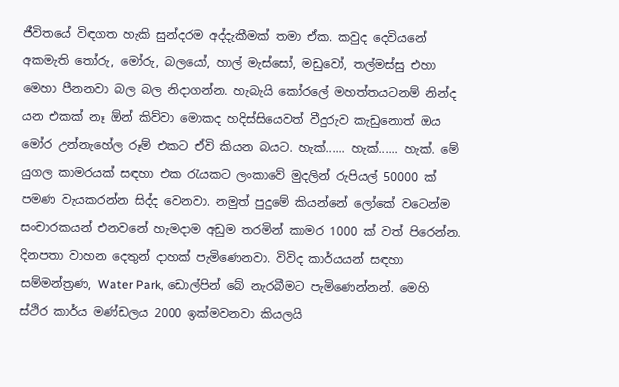ජීවිතයේ විඳගත හැකි සුන්දරම අද්දැකීමක් තමා ඒක. කවුද දෙවියනේ අකමැති තෝරු, මෝරු, බලයෝ, හාල් මැස්සෝ, මඩුවෝ, තල්මස්සු එහා මෙහා පීනනවා බල බල නිදාගන්න. හැබැයි කෝරලේ මහත්තයටනම් නින්ද යන එකක් නෑ ඕන් කිව්වා මොකද හදිස්සියෙවත් වීදුරුව කැඩුනොත් ඔය මෝර උන්නැහේල රූම් එකට ඒවි කියන බයට. හැක්...... හැක්...... හැක්. මේ යුගල කාමරයක් සඳහා එක රැයකට ලංකාවේ මුදලින් රුපියල් 50000 ක් පමණ වැයකරන්න සිද්ද වෙනවා. නමුත් පුදුමේ කියන්නේ ලෝකේ වටෙන්ම සංචාරකයන් එනවනේ හැමදාම අඩුම තරමින් කාමර 1000 ක් වත් පිරෙන්න.  දිනපතා වාහන දෙතුන් දාහක් පැමිණෙනවා. විවිද කාර්යයන් සඳහා සම්මන්ත්‍රණ, Water Park, ඩොල්පින් බේ නැරබීමට පැමිණෙන්නන්. මෙහි ස්ථිර කාර්ය මණ්ඩලය 2000 ඉක්මවනවා කියලයි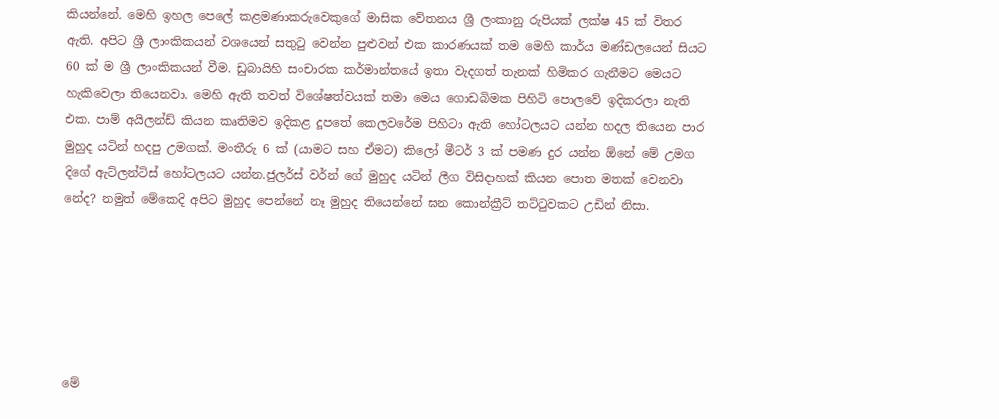කියන්නේ. මෙහි ඉහල පෙලේ කළමණාකරුවෙකුගේ මාසික වේතනය ශ්‍රී ලංකානු රුපියක් ලක්ෂ 45 ක් විතර ඇති. අපිට ශ්‍රී ලාංකිකයන් වශයෙන් සතුටු වෙන්න පුළුවන් එක කාරණයක් තම මෙහි කාර්ය මණ්ඩලයෙන් සියට 60 ක් ම ශ්‍රී ලාංකිකයන් වීම. ඩුබායිහි සංචාරක කර්මාන්තයේ ඉතා වැදගත් තැනක් හිමිකර ගැනීමට මෙයට හැකිවෙලා තියෙනවා. මෙහි ඇති තවත් විශේෂත්වයක් තමා මෙය ගොඩබිමක පිහිටි පොලවේ ඉදිකරලා නැති එක. පාම් අයිලන්ඩ් කියන කෘතිමව ඉදිකළ දූපතේ කෙලවරේම පිහිටා ඇති හෝටලයට යන්න හදල තියෙන පාර  මුහුද යටින් හදපු උමගක්. මංතීරු 6 ක් (යාමට සහ ඒමට) කිලෝ මීටර් 3 ක් පමණ දුර යන්න ඕනේ මේ උමග දිගේ ඇට්ලන්ටිස් හෝටලයට යන්න.ජුලර්ස් වර්න් ගේ මුහුද යටින් ලීග විසිදාහක් කියන පොත මතක් වෙනවා නේද? නමුත් මේකෙදි අපිට මුහුද පෙන්නේ නෑ මුහුද තියෙන්නේ ඝන කොන්ක්‍රීට් තට්ටුවකට උඩින් නිසා.






මේ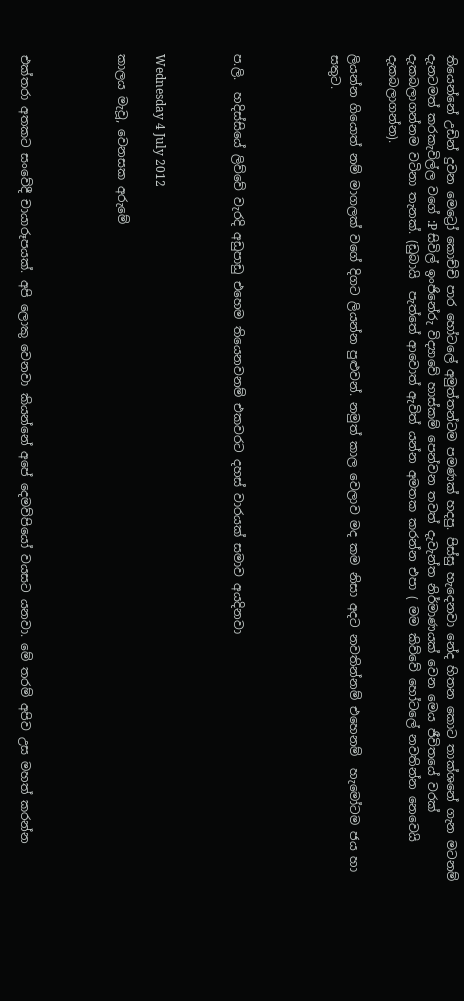තියෙන්නේ උඩින් දුවන මෙට්‍රෝ කොච්චි පාර හෝටලේ අමුත්තන්ටම පමණක් හදපු. පිස්සු හැදෙනවා නේද හිතන කොට තාක්ශනේ ගැන මටනම් දැනටමත් කරකැවිල්ල වගේ :P සිවිල් ඉංජිනේරු විද්‍යාවේ හාස්කම් පෙන්වන තවත් දැවැන්ත නිර්මාණයක් වෙන මෙය ජීවිතයේ වරක් දැකබලාගන්නම වටිනා තැනක්. (ඩුබායි  පැත්තේ ආවොත් ඇවිත් යන්න අමතක කරන්න එපා ( මම කිව්වේ හෝටලේ නවතින්න නෙවෙයි දැකබලාගන්න).

ලියන්න ගියොත් නම් මාගලක් වගේ දිගට ලියන්න පුළුවන්. නමුත් කාල වෙලාව මද කම නිසා අදට නවතින්නම් එහෙනම්  හැමෝටම ජය හා සතුට.




ප.ලි.  හදිස්සියේ ලිව්වේ වැරදි අඩුපාඩු එහෙම තියෙනවනම් එකවරට දහස් වාරයක් සමාව අයදිනවා



Wednesday 4 July 2012

කාලය මැවූ, වෙනසක අරුමේ




එක්තරා අතකට සංවේදී චායාරූපයක්. අපි ලොකු වෙනවා කියන්නේ අපේ දෙමව්පියෝ වයසට යනවා. මේ තරම් අපිව උස මහත් කරන්න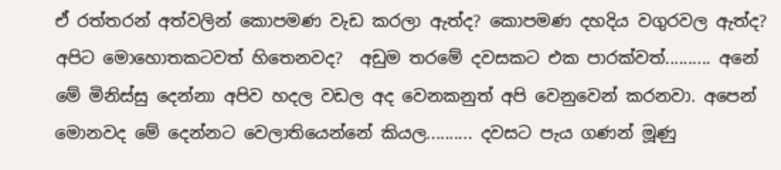ඒ රත්තරන් අත්වලින් කොපමණ වැඩ කරලා ඇත්ද? කොපමණ දහදිය වගුරවල ඇත්ද? අපිට මොහොතකටවත් හිතෙනවද?  අඩුම තරමේ දවසකට එක පාරක්වත්.......... අනේ මේ මිනිස්සු දෙන්නා අපිව හදල වඩල අද වෙනකනුත් අපි වෙනුවෙන් කරනවා. අපෙන් මොනවද මේ දෙන්නට වෙලාතියෙන්නේ කියල.......... දවසට පැය ගණන් මූණු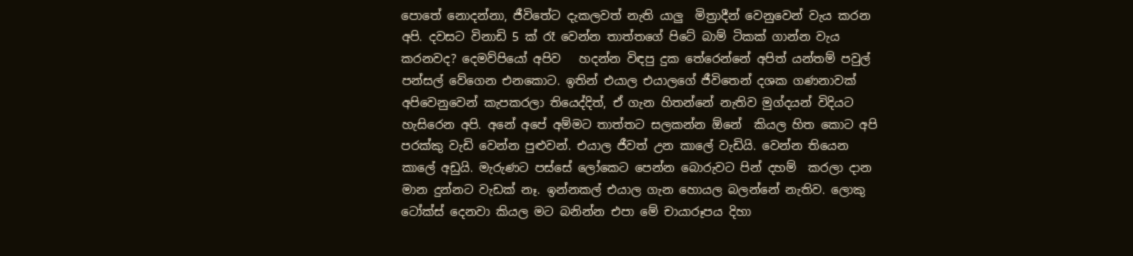පොතේ නොදන්නා, ජීවිතේට දැකලවත් නැති යාලු  මිත්‍රාදීන් වෙනුවෙන් වැය කරන අපි. දවසට විනාඩි 5 ක් රෑ වෙන්න තාත්තගේ පිටේ බාම් ටිකක් ගාන්න වැය කරනවද? දෙමව්පියෝ අපිව   හදන්න විඳපු දුක තේරෙන්නේ අපිත් යන්තම් පවුල් පන්සල් වේගෙන එනකොට. ඉතින් එයාල එයාලගේ ජීවිතෙන් දශක ගණනාවක් අපිවෙනුවෙන් කැපකරලා තියෙද්දිත්, ඒ ගැන හිතන්නේ නැතිව මුග්දයන් විදියට හැසිරෙන අපි. අනේ අපේ අම්මට තාත්තට සලකන්න ඕනේ  කියල හිත කොට අපි පරක්කු වැඩි වෙන්න පුළුවන්. එයාල ජීවත් උන කාලේ වැඩියි. වෙන්න තියෙන කාලේ අඩුයි. මැරුණට පස්සේ ලෝකෙට පෙන්න බොරුවට පින් දහම්  කරලා දාන මාන දුන්නට වැඩක් නෑ. ඉන්නකල් එයාල ගැන හොයල බලන්නේ නැතිව. ලොකු ටෝක්ස් දෙනවා කියල මට බනින්න එපා මේ චායාරූපය දිහා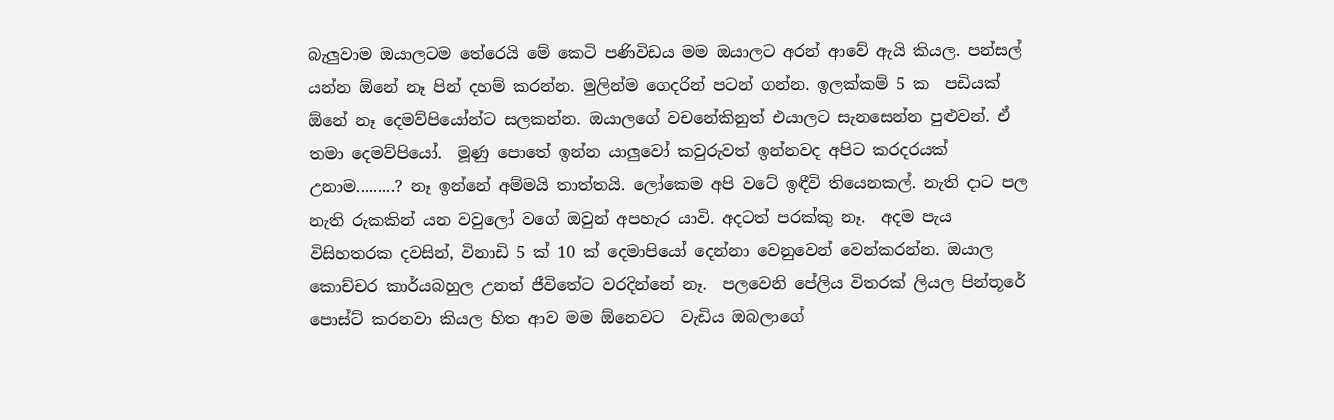බැලුවාම ඔයාලටම තේරෙයි මේ කෙටි පණිවිඩය මම ඔයාලට අරන් ආවේ ඇයි කියල. පන්සල් යන්න ඕනේ නෑ පින් දහම් කරන්න. මුලින්ම ගෙදරින් පටන් ගන්න. ඉලක්කම් 5 ක  පඩියක්  ඕනේ නෑ දෙමව්පියෝන්ට සලකන්න. ඔයාලගේ වචනේකිනුත් එයාලට සැනසෙන්න පුළුවන්. ඒ තමා දෙමව්පියෝ.  මූණු පොතේ ඉන්න යාලුවෝ කවුරුවත් ඉන්නවද අපිට කරදරයක් උනාම.........? නෑ ඉන්නේ අම්මයි තාත්තයි. ලෝකෙම අපි වටේ ඉඳීවි තියෙනකල්. නැති දාට පල නැති රුකකින් යන වවුලෝ වගේ ඔවුන් අපහැර යාවි. අදටත් පරක්කු නෑ.  අදම පැය විසිහතරක දවසින්, විනාඩි 5 ක් 10 ක් දෙමාපියෝ දෙන්නා වෙනුවෙන් වෙන්කරන්න. ඔයාල කොච්චර කාර්යබහුල උනත් ජීවිතේට වරදින්නේ නෑ.  පලවෙනි පේලිය විතරක් ලියල පින්තූරේ පොස්ට් කරනවා කියල හිත ආව මම ඕනෙවට  වැඩිය ඔබලාගේ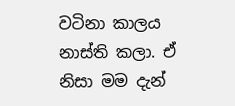වටිනා කාලය නාස්ති කලා. ඒ නිසා මම දැන්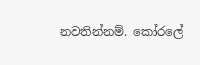නවතින්නම්. කෝරලේ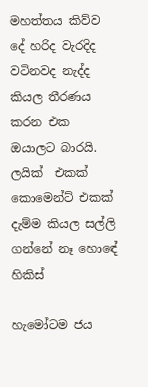මහත්තය කිව්ව දේ හරිද වැරදිද වටිනවද නැද්ද කියල තීරණය කරන එක ඔයාලට බාරයි. ලයික්  එකක් කොමෙන්ට් එකක් දැම්ම කියල සල්ලි ගන්නේ නෑ හොඳේ හිකිස්

හැමෝටම ජය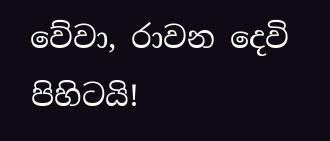වේවා, රාවන දෙවි පිහිටයි!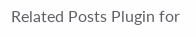Related Posts Plugin for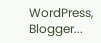WordPress, Blogger...